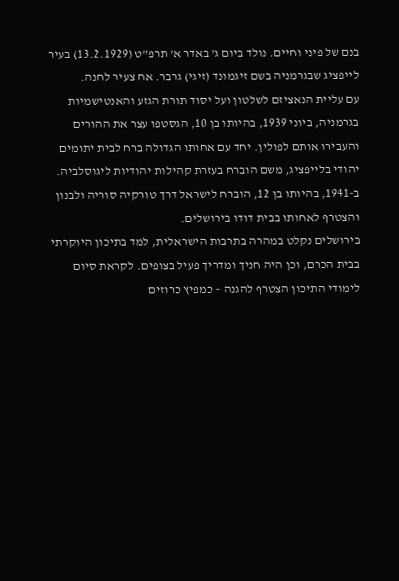בנם של פיני וחיים. נולד ביום ג' באדר א' תרפ"ט (13.2.1929) בעיר לייפציג שבגרמניה בשם זיגמונד (זיגי) גרבר. אח צעיר לחנה.
עם עליית הנאציזם לשלטון ועל יסוד תורת הגזע והאנטישמיות בגרמניה, ביוני 1939, בהיותו בן 10, הגסטפו עצר את ההורים והעבירו אותם לפולין. יחד עם אחותו הגדולה ברח לבית יתומים יהודי בלייפציג, משם הוברח בעזרת קהילות יהודיות ליגוסלביה.
ב-1941, בהיותו בן 12, הוברח לישראל דרך טורקיה סוריה ולבנון והצטרף לאחותו בבית דודו בירושלים.
בירושלים נקלט במהרה בתרבות הישראלית, למד בתיכון היוקרתי בבית הכרם, וכן היה חניך ומדריך פעיל בצופים. לקראת סיום לימודי התיכון הצטרף להגנה – כמפיץ כרוזים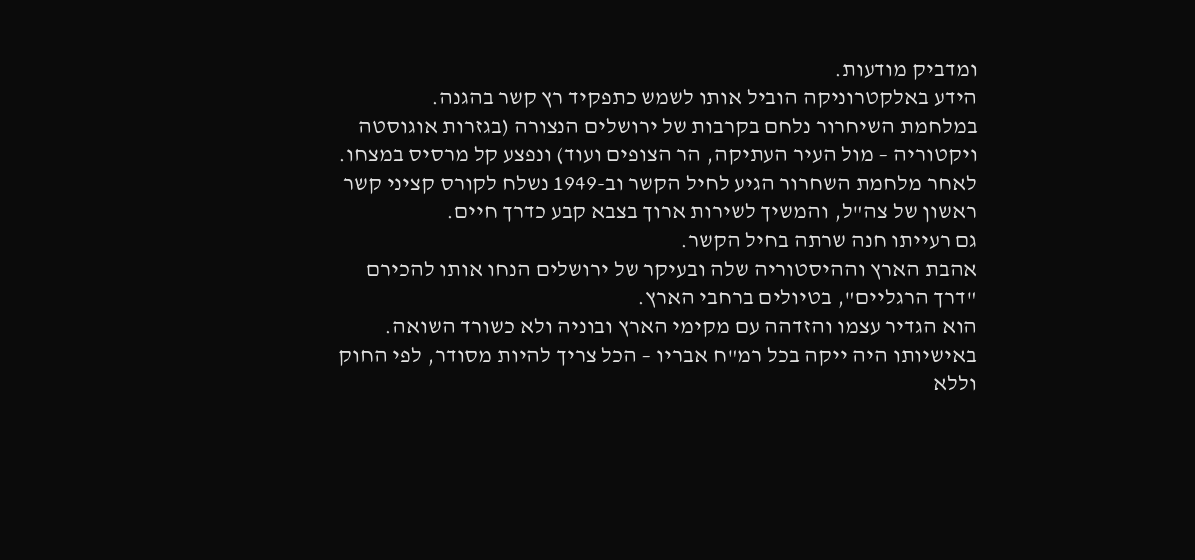ומדביק מודעות.
הידע באלקטרוניקה הוביל אותו לשמש כתפקיד רץ קשר בהגנה.
במלחמת השיחרור נלחם בקרבות של ירושלים הנצורה (בגזרות אוגוסטה ויקטוריה – מול העיר העתיקה, הר הצופים ועוד) ונפצע קל מרסיס במצחו.
לאחר מלחמת השחרור הגיע לחיל הקשר וב-1949 נשלח לקורס קציני קשר ראשון של צה"ל, והמשיך לשירות ארוך בצבא קבע כדרך חיים.
גם רעייתו חנה שרתה בחיל הקשר.
אהבת הארץ וההיסטוריה שלה ובעיקר של ירושלים הנחו אותו להכירם "דרך הרגליים", בטיולים ברחבי הארץ.
הוא הגדיר עצמו והזדהה עם מקימי הארץ ובוניה ולא כשורד השואה.
באישיותו היה ייקה בכל רמ"ח אבריו – הכל צריך להיות מסודר, לפי החוק וללא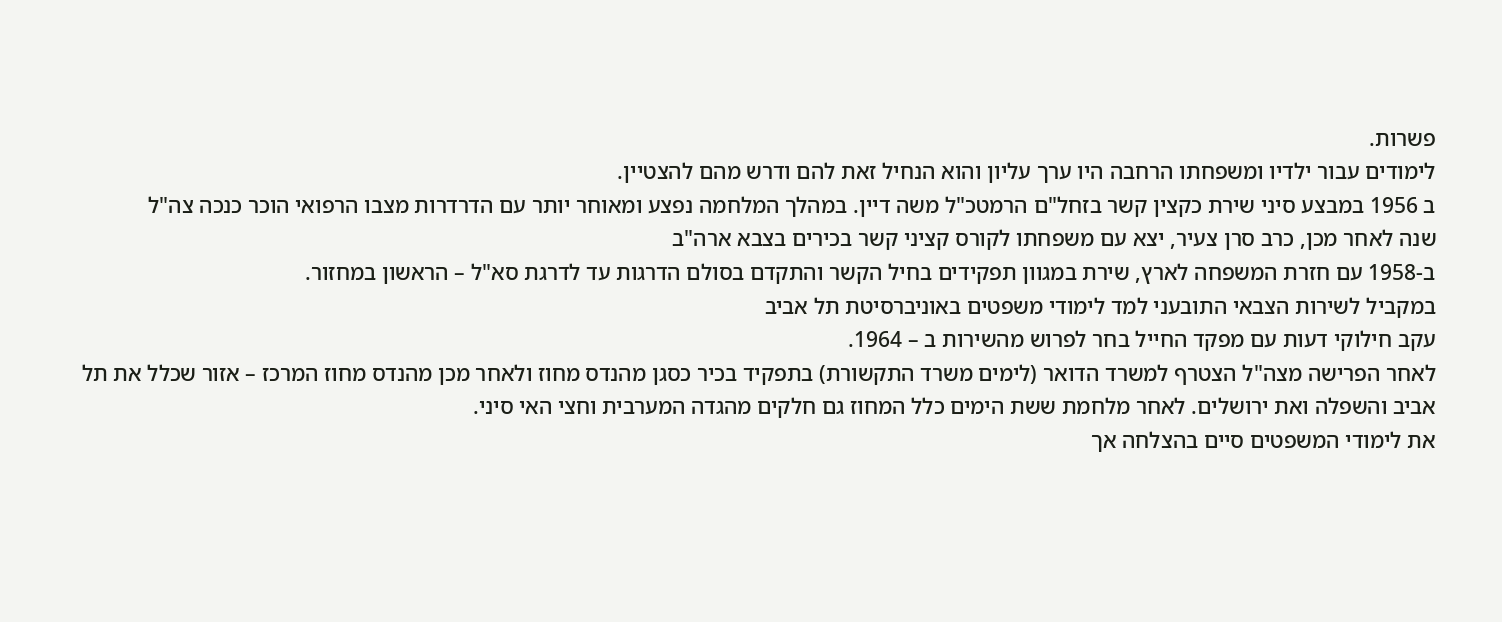פשרות.
לימודים עבור ילדיו ומשפחתו הרחבה היו ערך עליון והוא הנחיל זאת להם ודרש מהם להצטיין.
ב 1956 במבצע סיני שירת כקצין קשר בזחל"ם הרמטכ"ל משה דיין. במהלך המלחמה נפצע ומאוחר יותר עם הדרדרות מצבו הרפואי הוכר כנכה צה"ל
שנה לאחר מכן, כרב סרן צעיר, יצא עם משפחתו לקורס קציני קשר בכירים בצבא ארה"ב
ב-1958 עם חזרת המשפחה לארץ, שירת במגוון תפקידים בחיל הקשר והתקדם בסולם הדרגות עד לדרגת סא"ל – הראשון במחזור.
במקביל לשירות הצבאי התובעני למד לימודי משפטים באוניברסיטת תל אביב
עקב חילוקי דעות עם מפקד החייל בחר לפרוש מהשירות ב – 1964.
לאחר הפרישה מצה"ל הצטרף למשרד הדואר (לימים משרד התקשורת) בתפקיד בכיר כסגן מהנדס מחוז ולאחר מכן מהנדס מחוז המרכז – אזור שכלל את תל אביב והשפלה ואת ירושלים. לאחר מלחמת ששת הימים כלל המחוז גם חלקים מהגדה המערבית וחצי האי סיני.
את לימודי המשפטים סיים בהצלחה אך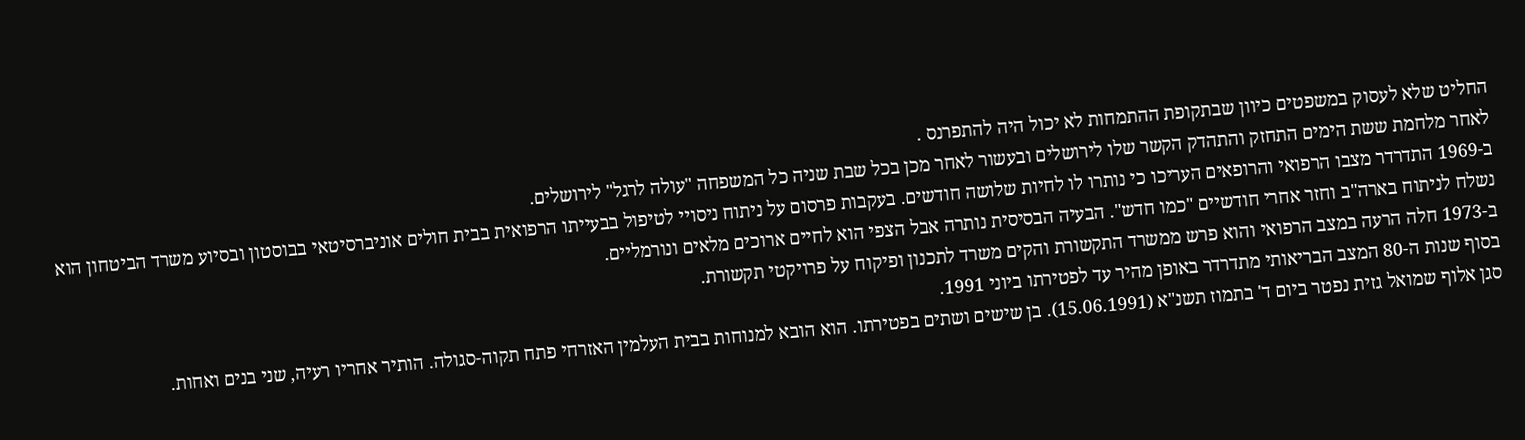החליט שלא לעסוק במשפטים כיוון שבתקופת ההתמחות לא יכול היה להתפרנס .
לאחר מלחמת ששת הימים התחזק והתהדק הקשר שלו לירושלים ובעשור לאחר מכן בכל שבת שניה כל המשפחה "עולה לרגל" לירושלים.
ב-1969 התדרדר מצבו הרפואי והרופאים העריכו כי נותרו לו לחיות שלושה חודשים. בעקבות פרסום על ניתוח ניסויי לטיפול בבעייתו הרפואית בבית חולים אוניברסיטאי בבוסטון ובסיוע משרד הביטחון הוא נשלח לניתוח בארה"ב וחזר אחרי חודשיים "כמו חדש". הבעיה הבסיסית נותרה אבל הצפי הוא לחיים ארוכים מלאים ונורמליים.
ב-1973 חלה הרעה במצב הרפואי והוא פרש ממשרד התקשורת והקים משרד לתכנון ופיקוח על פרויקטי תקשורת.
בסוף שנות ה-80 המצב הבריאותי מתדרדר באופן מהיר עד לפטירתו ביוני 1991.
סגן אלוף שמואל גזית נפטר ביום ד' בתמוז תשנ"א (15.06.1991). בן שישים ושתים בפטירתו. הוא הובא למנוחות בבית העלמין האזרחי פתח תקוה-סגולה. הותיר אחריו רעיה, שני בנים ואחות.